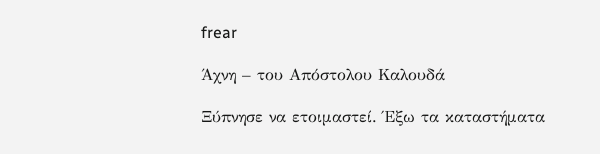frear

Άχνη – του Απόστολου Καλουδά

Ξύπνησε να ετοιμαστεί. Έξω τα καταστήματα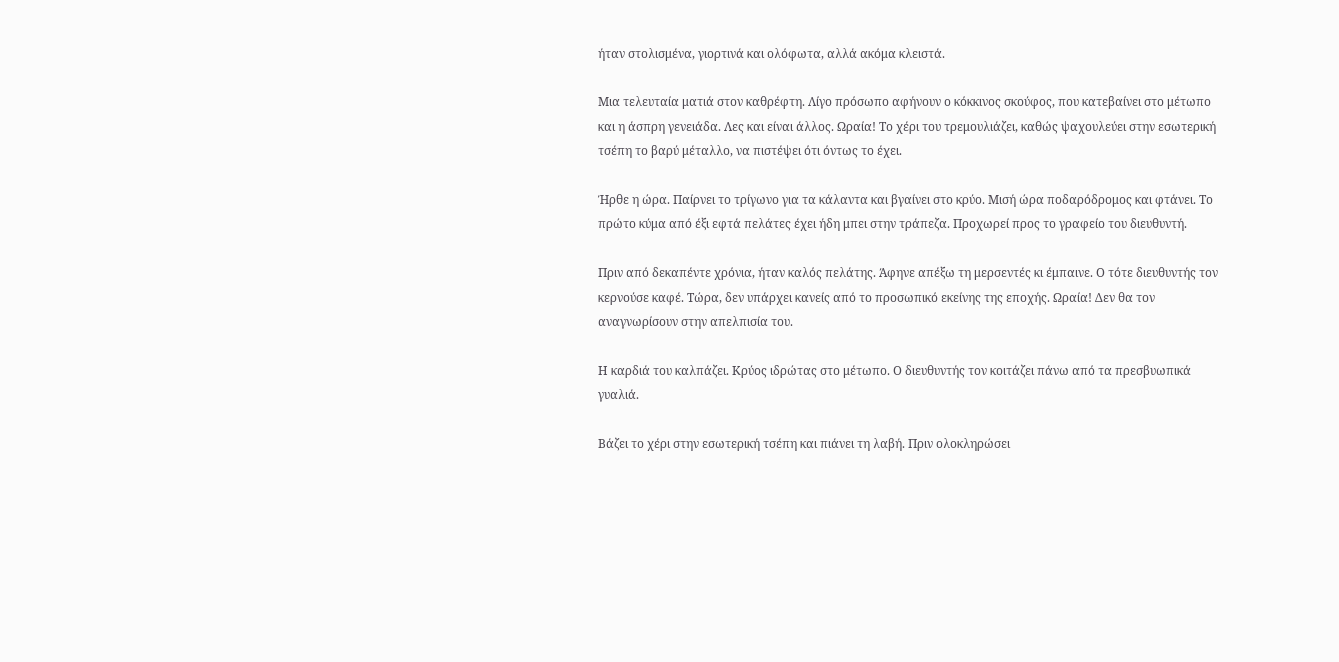ήταν στολισμένα, γιορτινά και ολόφωτα, αλλά ακόμα κλειστά.

Μια τελευταία ματιά στον καθρέφτη. Λίγο πρόσωπο αφήνουν ο κόκκινος σκούφος, που κατεβαίνει στο μέτωπο και η άσπρη γενειάδα. Λες και είναι άλλος. Ωραία! Το χέρι του τρεμουλιάζει, καθώς ψαχουλεύει στην εσωτερική τσέπη το βαρύ μέταλλο, να πιστέψει ότι όντως το έχει.

Ήρθε η ώρα. Παίρνει το τρίγωνο για τα κάλαντα και βγαίνει στο κρύο. Μισή ώρα ποδαρόδρομος και φτάνει. Το πρώτο κύμα από έξι εφτά πελάτες έχει ήδη μπει στην τράπεζα. Προχωρεί προς το γραφείο του διευθυντή.

Πριν από δεκαπέντε χρόνια, ήταν καλός πελάτης. Άφηνε απέξω τη μερσεντές κι έμπαινε. Ο τότε διευθυντής τον κερνούσε καφέ. Τώρα, δεν υπάρχει κανείς από το προσωπικό εκείνης της εποχής. Ωραία! Δεν θα τον αναγνωρίσουν στην απελπισία του.

Η καρδιά του καλπάζει. Κρύος ιδρώτας στο μέτωπο. Ο διευθυντής τον κοιτάζει πάνω από τα πρεσβυωπικά γυαλιά.

Βάζει το χέρι στην εσωτερική τσέπη και πιάνει τη λαβή. Πριν ολοκληρώσει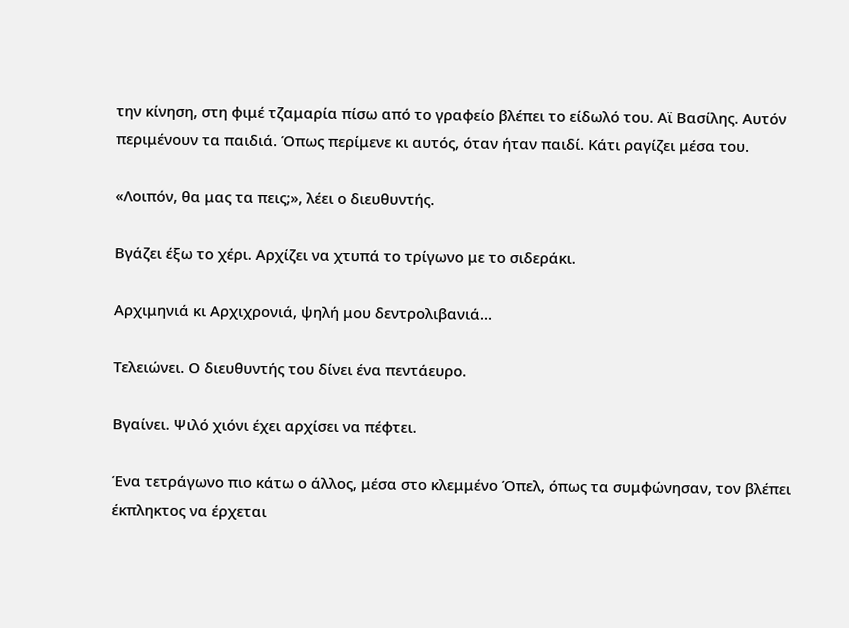την κίνηση, στη φιμέ τζαμαρία πίσω από το γραφείο βλέπει το είδωλό του. Αϊ Βασίλης. Αυτόν περιμένουν τα παιδιά. Όπως περίμενε κι αυτός, όταν ήταν παιδί. Κάτι ραγίζει μέσα του.

«Λοιπόν, θα μας τα πεις;», λέει ο διευθυντής.

Βγάζει έξω το χέρι. Αρχίζει να χτυπά το τρίγωνο με το σιδεράκι.

Αρχιμηνιά κι Αρχιχρονιά, ψηλή μου δεντρολιβανιά…

Τελειώνει. Ο διευθυντής του δίνει ένα πεντάευρο.

Βγαίνει. Ψιλό χιόνι έχει αρχίσει να πέφτει.

Ένα τετράγωνο πιο κάτω ο άλλος, μέσα στο κλεμμένο Όπελ, όπως τα συμφώνησαν, τον βλέπει έκπληκτος να έρχεται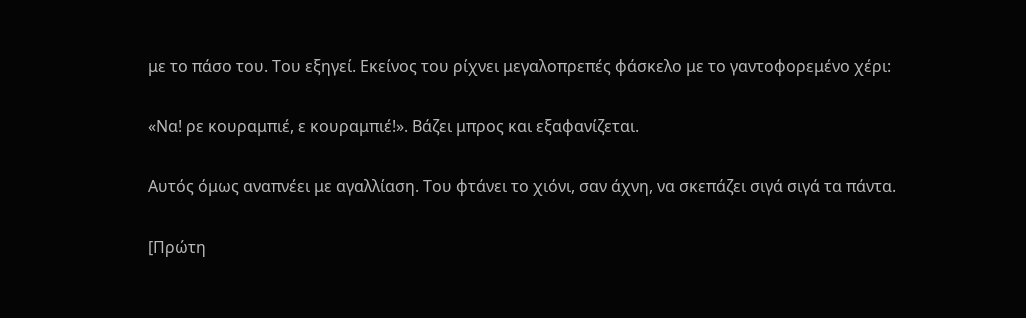με το πάσο του. Του εξηγεί. Εκείνος του ρίχνει μεγαλοπρεπές φάσκελο με το γαντοφορεμένο χέρι:

«Να! ρε κουραμπιέ, ε κουραμπιέ!». Βάζει μπρος και εξαφανίζεται.

Αυτός όμως αναπνέει με αγαλλίαση. Του φτάνει το χιόνι, σαν άχνη, να σκεπάζει σιγά σιγά τα πάντα.

[Πρώτη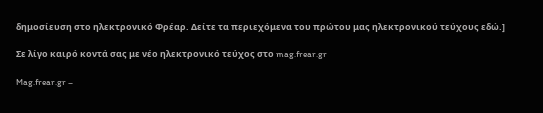δημοσίευση στο ηλεκτρονικό Φρέαρ. Δείτε τα περιεχόμενα του πρώτου μας ηλεκτρονικού τεύχους εδώ.]

Σε λίγο καιρό κοντά σας με νέο ηλεκτρονικό τεύχος στο mag.frear.gr

Mag.frear.gr –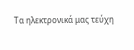Τα ηλεκτρονικά μας τεύχη